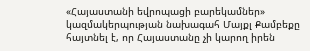«Հայաստանի եվրոպացի բարեկամներ» կազմակերպության նախագահ Մայքլ Քամբեքը հայտնել է, որ Հայաստանը չի կարող իրեն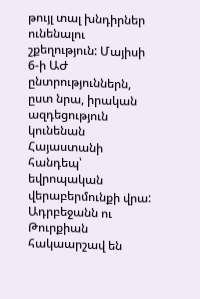թույլ տալ խնդիրներ ունենալու շքեղություն: Մայիսի 6-ի ԱԺ ընտրություններն, ըստ նրա, իրական ազդեցություն կունենան Հայաստանի հանդեպ՝ եվրոպական վերաբերմունքի վրա: Ադրբեջանն ու Թուրքիան հակաարշավ են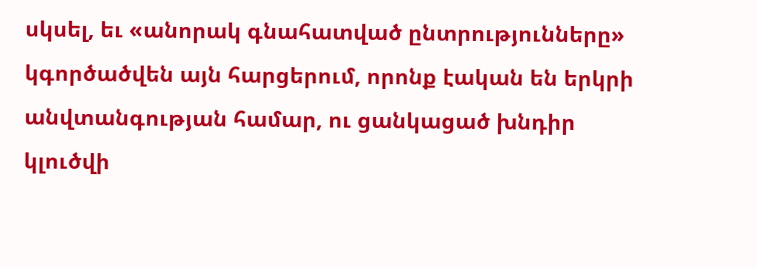սկսել, եւ «անորակ գնահատված ընտրությունները» կգործածվեն այն հարցերում, որոնք էական են երկրի անվտանգության համար, ու ցանկացած խնդիր կլուծվի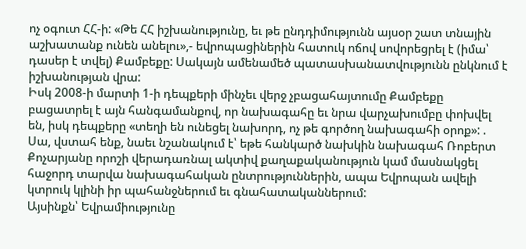ոչ օգուտ ՀՀ-ի: «Թե ՀՀ իշխանությունը, եւ թե ընդդիմությունն այսօր շատ տնային աշխատանք ունեն անելու»,- եվրոպացիներին հատուկ ոճով սովորեցրել է (իմա՝ դասեր է տվել) Քամբեքը: Սակայն ամենամեծ պատասխանատվությունն ընկնում է իշխանության վրա:
Իսկ 2008-ի մարտի 1-ի դեպքերի մինչեւ վերջ չբացահայտումը Քամբեքը բացատրել է այն հանգամանքով, որ նախագահը եւ նրա վարչախումբը փոխվել են, իսկ դեպքերը «տեղի են ունեցել նախորդ, ոչ թե գործող նախագահի օրոք»: .
Սա, վստահ ենք, նաեւ նշանակում է՝ եթե հանկարծ նախկին նախագահ Ռոբերտ Քոչարյանը որոշի վերադառնալ ակտիվ քաղաքականություն կամ մասնակցել հաջորդ տարվա նախագահական ընտրություններին, ապա Եվրոպան ավելի կտրուկ կլինի իր պահանջներում եւ գնահատականներում:
Այսինքն՝ Եվրամիությունը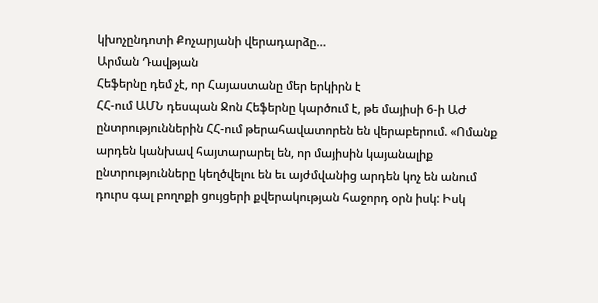կխոչընդոտի Քոչարյանի վերադարձը…
Արման Դավթյան
Հեֆերնը դեմ չէ, որ Հայաստանը մեր երկիրն է
ՀՀ-ում ԱՄՆ դեսպան Ջոն Հեֆերնը կարծում է, թե մայիսի 6-ի ԱԺ ընտրություններին ՀՀ-ում թերահավատորեն են վերաբերում. «Ոմանք արդեն կանխավ հայտարարել են, որ մայիսին կայանալիք ընտրությունները կեղծվելու են եւ այժմվանից արդեն կոչ են անում դուրս գալ բողոքի ցույցերի քվերակության հաջորդ օրն իսկ: Իսկ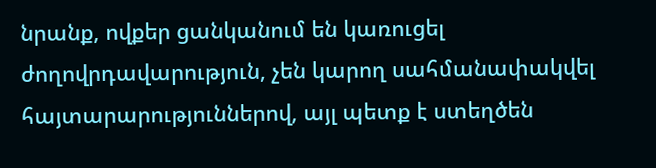նրանք, ովքեր ցանկանում են կառուցել ժողովրդավարություն, չեն կարող սահմանափակվել հայտարարություններով, այլ պետք է ստեղծեն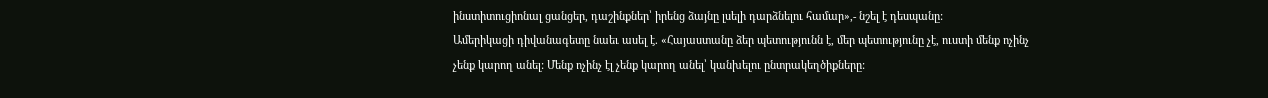ինստիտուցիոնալ ցանցեր, դաշինքներ՝ իրենց ձայնը լսելի դարձնելու համար»,- նշել է դեսպանը:
Ամերիկացի դիվանագետը նաեւ ասել է. «Հայաստանը ձեր պետությունն է, մեր պետությունը չէ, ուստի մենք ոչինչ չենք կարող անել: Մենք ոչինչ էլ չենք կարող անել՝ կանխելու ընտրակեղծիքները: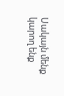Սակայն մենք կարող ենք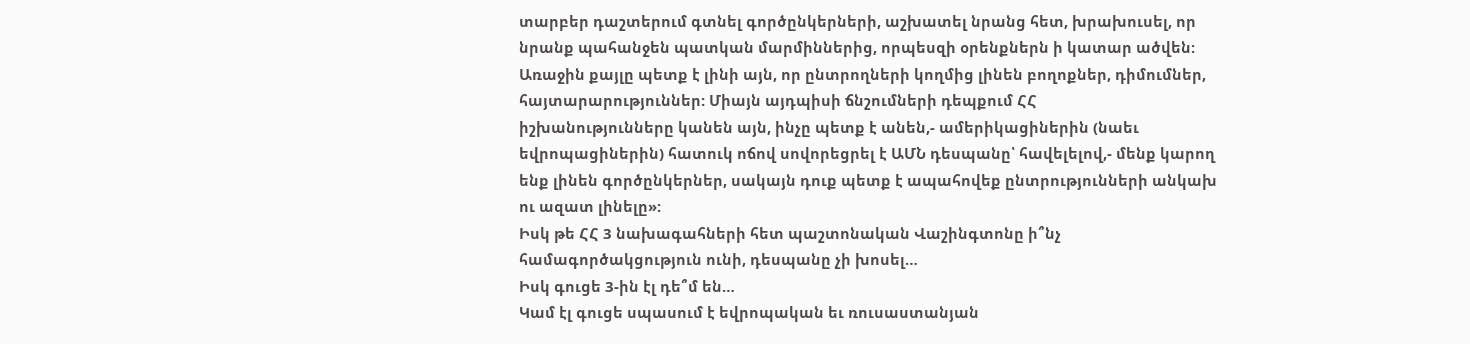տարբեր դաշտերում գտնել գործընկերների, աշխատել նրանց հետ, խրախուսել, որ նրանք պահանջեն պատկան մարմիններից, որպեսզի օրենքներն ի կատար ածվեն:
Առաջին քայլը պետք է լինի այն, որ ընտրողների կողմից լինեն բողոքներ, դիմումներ, հայտարարություններ: Միայն այդպիսի ճնշումների դեպքում ՀՀ
իշխանությունները կանեն այն, ինչը պետք է անեն,- ամերիկացիներին (նաեւ եվրոպացիներին) հատուկ ոճով սովորեցրել է ԱՄՆ դեսպանը՝ հավելելով,- մենք կարող ենք լինեն գործընկերներ, սակայն դուք պետք է ապահովեք ընտրությունների անկախ ու ազատ լինելը»:
Իսկ թե ՀՀ 3 նախագահների հետ պաշտոնական Վաշինգտոնը ի՞նչ համագործակցություն ունի, դեսպանը չի խոսել…
Իսկ գուցե 3-ին էլ դե՞մ են…
Կամ էլ գուցե սպասում է եվրոպական եւ ռուսաստանյան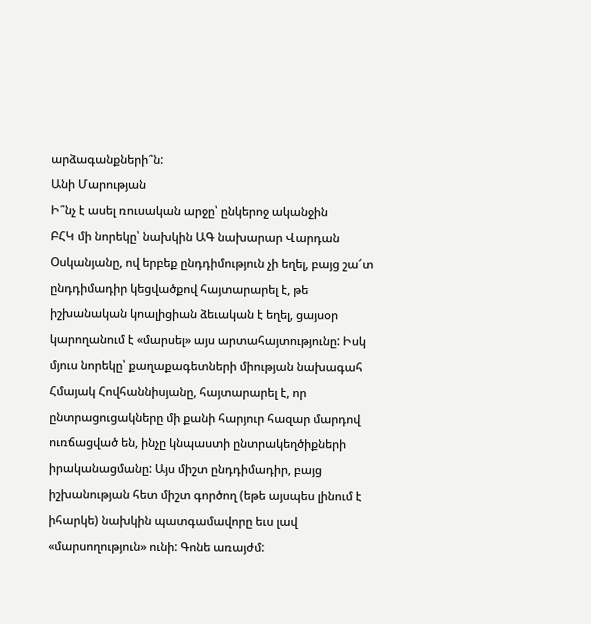արձագանքների՞ն:
Անի Մարության
Ի՞նչ է ասել ռուսական արջը՝ ընկերոջ ականջին
ԲՀԿ մի նորեկը՝ նախկին ԱԳ նախարար Վարդան Օսկանյանը, ով երբեք ընդդիմություն չի եղել, բայց շա՜տ ընդդիմադիր կեցվածքով հայտարարել է, թե իշխանական կոալիցիան ձեւական է եղել, ցայսօր կարողանում է «մարսել» այս արտահայտությունը: Իսկ մյուս նորեկը՝ քաղաքագետների միության նախագահ Հմայակ Հովհաննիսյանը, հայտարարել է, որ ընտրացուցակները մի քանի հարյուր հազար մարդով ուռճացված են, ինչը կնպաստի ընտրակեղծիքների իրականացմանը: Այս միշտ ընդդիմադիր, բայց իշխանության հետ միշտ գործող (եթե այսպես լինում է իհարկե) նախկին պատգամավորը եւս լավ «մարսողություն» ունի: Գոնե առայժմ: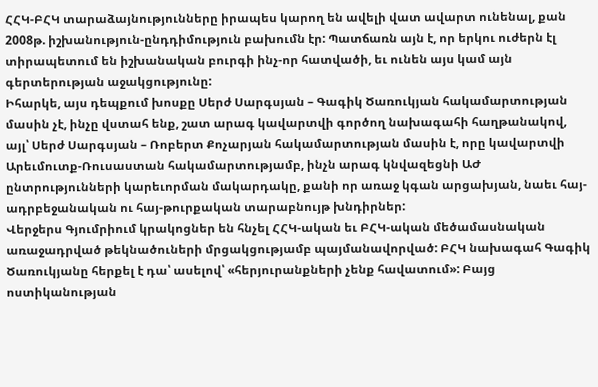ՀՀԿ-ԲՀԿ տարաձայնությունները իրապես կարող են ավելի վատ ավարտ ունենալ, քան 2008թ. իշխանություն-ընդդիմություն բախումն էր: Պատճառն այն է, որ երկու ուժերն էլ տիրապետում են իշխանական բուրգի ինչ-որ հատվածի, եւ ունեն այս կամ այն գերտերության աջակցությունը:
Իհարկե, այս դեպքում խոսքը Սերժ Սարգսյան – Գագիկ Ծառուկյան հակամարտության մասին չէ, ինչը վստահ ենք, շատ արագ կավարտվի գործող նախագահի հաղթանակով, այլ՝ Սերժ Սարգսյան – Ռոբերտ Քոչարյան հակամարտության մասին է, որը կավարտվի Արեւմուտք-Ռուսաստան հակամարտությամբ, ինչն արագ կնվազեցնի ԱԺ ընտրությունների կարեւորման մակարդակը, քանի որ առաջ կգան արցախյան, նաեւ հայ-ադրբեջանական ու հայ-թուրքական տարաբնույթ խնդիրներ:
Վերջերս Գյումրիում կրակոցներ են հնչել ՀՀԿ-ական եւ ԲՀԿ-ական մեծամասնական առաջադրված թեկնածուների մրցակցությամբ պայմանավորված: ԲՀԿ նախագահ Գագիկ Ծառուկյանը հերքել է դա՝ ասելով՝ «հերյուրանքների չենք հավատում»: Բայց ոստիկանության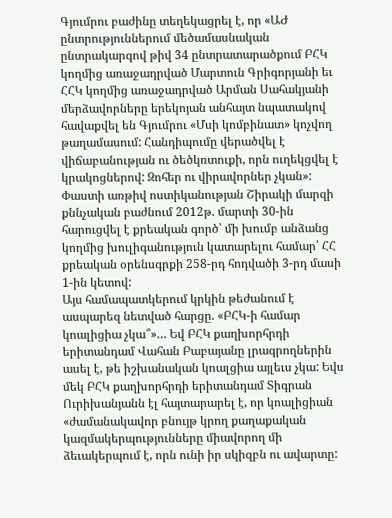Գյումրու բաժինը տեղեկացրել է, որ «ԱԺ ընտրություններում մեծամասնական ընտրակարգով թիվ 34 ընտրատարածքում ԲՀԿ կողմից առաջադրված Մարտուն Գրիգորյանի եւ ՀՀԿ կողմից առաջադրված Արման Սահակյանի մերձավորները երեկոյան անհայտ նպատակով հավաքվել են Գյումրու «Մսի կոմբինատ» կոչվող թաղամասում: Հանդիպումը վերածվել է վիճաբանության ու ծեծկռտուքի, որն ուղեկցվել է կրակոցներով: Զոհեր ու վիրավորներ չկան»: Փաստի առթիվ ոստիկանության Շիրակի մարզի քննչական բաժնում 2012թ. մարտի 30-ին հարուցվել է քրեական գործ՝ մի խումբ անձանց կողմից խուլիգանություն կատարելու համար՝ ՀՀ քրեական օրենսգրքի 258-րդ հոդվածի 3-րդ մասի 1-ին կետով:
Այս համապատկերում կրկին թեժանում է ասպարեզ նետված հարցը. «ԲՀԿ-ի համար կոալիցիա չկա՞»… Եվ ԲՀԿ քաղխորհրդի երիտանդամ Վահան Բաբայանը լրագրողներին ասել է, թե իշխանական կոալցիա այլեւս չկա: Եվս մեկ ԲՀԿ քաղխորհրդի երիտանդամ Տիգրան Ուրիխանյանն էլ հայտարարել է, որ կոալիցիան «ժամանակավոր բնույթ կրող քաղաքական կազմակերպությունները միավորող մի ձեւակերպում է, որն ունի իր սկիզբն ու ավարտը: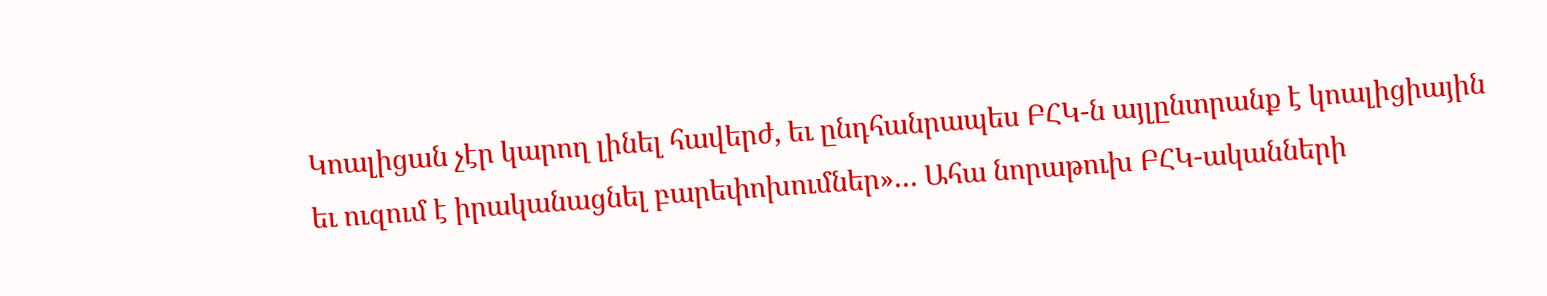Կոալիցան չէր կարող լինել հավերժ, եւ ընդհանրապես ԲՀԿ-ն այլընտրանք է կոալիցիային եւ ուզում է իրականացնել բարեփոխումներ»… Ահա նորաթուխ ԲՀԿ-ականների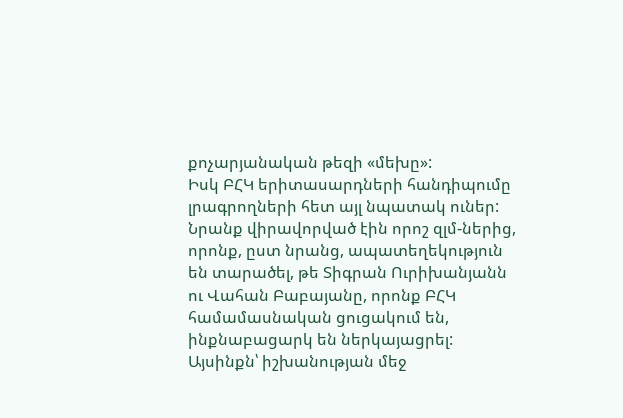քոչարյանական թեզի «մեխը»:
Իսկ ԲՀԿ երիտասարդների հանդիպումը լրագրողների հետ այլ նպատակ ուներ: Նրանք վիրավորված էին որոշ զլմ-ներից, որոնք, ըստ նրանց, ապատեղեկություն են տարածել, թե Տիգրան Ուրիխանյանն ու Վահան Բաբայանը, որոնք ԲՀԿ համամասնական ցուցակում են, ինքնաբացարկ են ներկայացրել: Այսինքն՝ իշխանության մեջ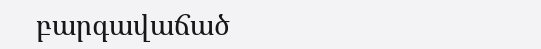բարգավաճած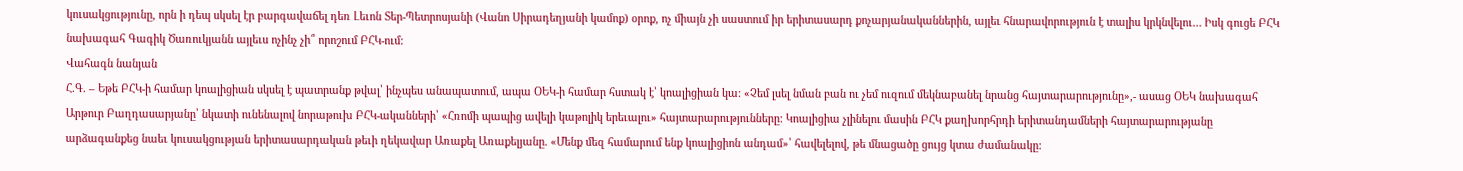կուսակցությունը, որն ի դեպ սկսել էր բարգավաճել դեռ Լեւոն Տեր-Պետրոսյանի (Վանո Սիրադեղյանի կամոք) օրոք, ոչ միայն չի սաստում իր երիտասարդ քոչարյանականներին, այլեւ հնարավորություն է տալիս կրկնվելու… Իսկ գուցե ԲՀԿ նախագահ Գագիկ Ծառուկյանն այլեւս ոչինչ չի՞ որոշում ԲՀԿ-ում:
Վահագն նանյան
Հ.Գ. – Եթե ԲՀԿ-ի համար կոալիցիան սկսել է պատրանք թվալ՝ ինչպես անապատում, ապա ՕԵԿ-ի համար հստակ է՝ կոալիցիան կա: «Չեմ լսել նման բան ու չեմ ուզում մեկնաբանել նրանց հայտարարությունը»,- ասաց ՕԵԿ նախագահ Արթուր Բաղդասարյանը՝ նկատի ունենալով նորաթուխ ԲՀԿ-ականների՝ «Հռոմի պապից ավելի կաթոլիկ երեւալու» հայտարարությունները: Կոալիցիա չլինելու մասին ԲՀԿ քաղխորհրդի երիտանդամների հայտարարությանը արձագանքեց նաեւ կուսակցության երիտասարդական թեւի ղեկավար Առաքել Առաքելյանը. «Մենք մեզ համարում ենք կոալիցիոն անդամ»՝ հավելելով, թե մնացածը ցույց կտա ժամանակը: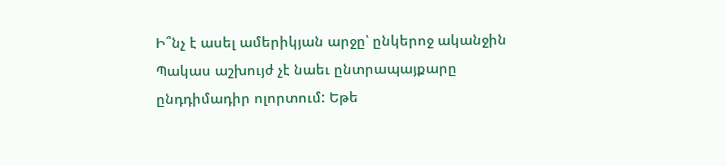Ի՞նչ է ասել ամերիկյան արջը՝ ընկերոջ ականջին
Պակաս աշխույժ չէ նաեւ ընտրապայքարը ընդդիմադիր ոլորտում: Եթե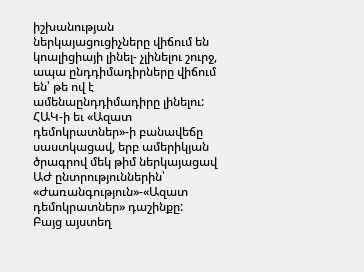իշխանության ներկայացուցիչները վիճում են կոալիցիայի լինել- չլինելու շուրջ, ապա ընդդիմադիրները վիճում են՝ թե ով է ամենաընդդիմադիրը լինելու:
ՀԱԿ-ի եւ «Ազատ դեմոկրատներ»-ի բանավեճը սաստկացավ, երբ ամերիկյան ծրագրով մեկ թիմ ներկայացավ ԱԺ ընտրություններին՝ «Ժառանգություն»-«Ազատ դեմոկրատներ» դաշինքը:
Բայց այստեղ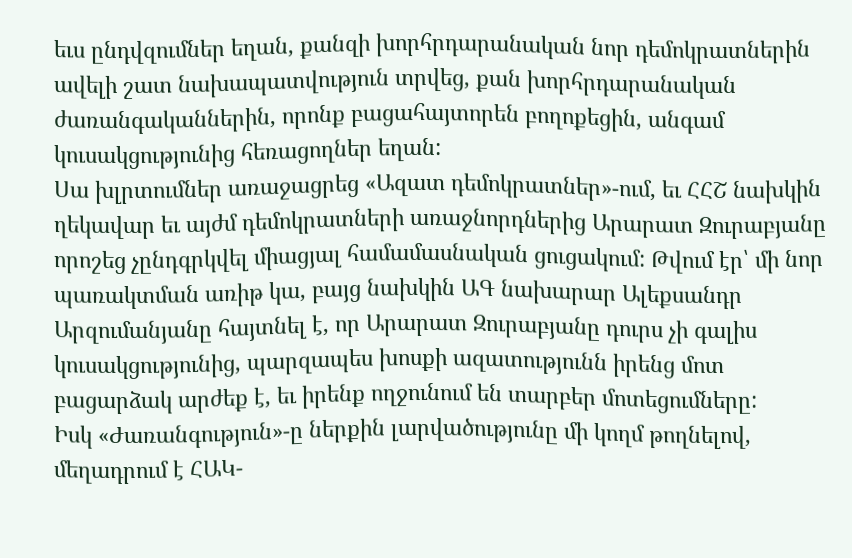եւս ընդվզումներ եղան, քանզի խորհրդարանական նոր դեմոկրատներին ավելի շատ նախապատվություն տրվեց, քան խորհրդարանական ժառանգականներին, որոնք բացահայտորեն բողոքեցին, անգամ կուսակցությունից հեռացողներ եղան:
Սա խլրտումներ առաջացրեց «Ազատ դեմոկրատներ»-ում, եւ ՀՀՇ նախկին ղեկավար եւ այժմ դեմոկրատների առաջնորդներից Արարատ Զուրաբյանը որոշեց չընդգրկվել միացյալ համամասնական ցուցակում: Թվում էր՝ մի նոր պառակտման առիթ կա, բայց նախկին ԱԳ նախարար Ալեքսանդր Արզումանյանը հայտնել է, որ Արարատ Զուրաբյանը դուրս չի գալիս կուսակցությունից, պարզապես խոսքի ազատությունն իրենց մոտ բացարձակ արժեք է, եւ իրենք ողջունում են տարբեր մոտեցումները:
Իսկ «Ժառանգություն»-ը ներքին լարվածությունը մի կողմ թողնելով, մեղադրում է ՀԱԿ-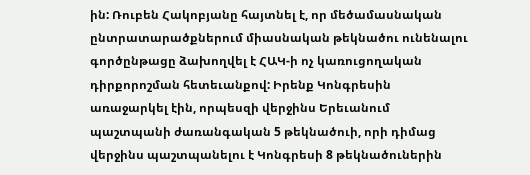ին: Ռուբեն Հակոբյանը հայտնել է, որ մեծամասնական ընտրատարածքներում միասնական թեկնածու ունենալու գործընթացը ձախողվել է ՀԱԿ-ի ոչ կառուցողական դիրքորոշման հետեւանքով: Իրենք Կոնգրեսին առաջարկել էին, որպեսզի վերջինս Երեւանում պաշտպանի ժառանգական 5 թեկնածուի, որի դիմաց վերջինս պաշտպանելու է Կոնգրեսի 8 թեկնածուներին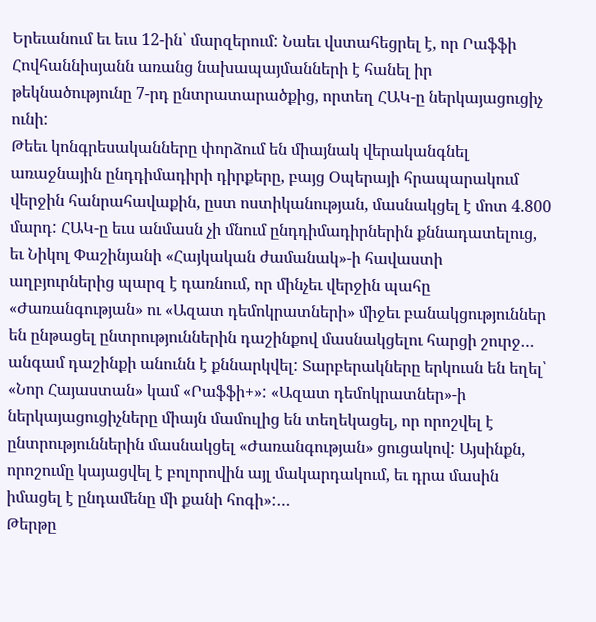Երեւանում եւ եւս 12-ին՝ մարզերում: Նաեւ վստահեցրել է, որ Րաֆֆի Հովհաննիսյանն առանց նախապայմանների է հանել իր թեկնածությունը 7-րդ ընտրատարածքից, որտեղ ՀԱԿ-ը ներկայացուցիչ ունի:
Թեեւ կոնգրեսականները փորձում են միայնակ վերականգնել առաջնային ընդդիմադիրի դիրքերը, բայց Օպերայի հրապարակում վերջին հանրահավաքին, ըստ ոստիկանության, մասնակցել է մոտ 4.800 մարդ: ՀԱԿ-ը եւս անմասն չի մնում ընդդիմադիրներին քննադատելուց, եւ Նիկոլ Փաշինյանի «Հայկական ժամանակ»-ի հավաստի աղբյուրներից պարզ է դառնում, որ մինչեւ վերջին պահը «Ժառանգության» ու «Ազատ դեմոկրատների» միջեւ բանակցություններ են ընթացել ընտրություններին դաշինքով մասնակցելու հարցի շուրջ… անգամ դաշինքի անունն է քննարկվել: Տարբերակները երկուսն են եղել՝ «Նոր Հայաստան» կամ «Րաֆֆի+»: «Ազատ դեմոկրատներ»-ի ներկայացուցիչները միայն մամուլից են տեղեկացել, որ որոշվել է ընտրություններին մասնակցել «Ժառանգության» ցուցակով: Այսինքն, որոշումը կայացվել է բոլորովին այլ մակարդակում, եւ դրա մասին իմացել է ընդամենը մի քանի հոգի»:…
Թերթը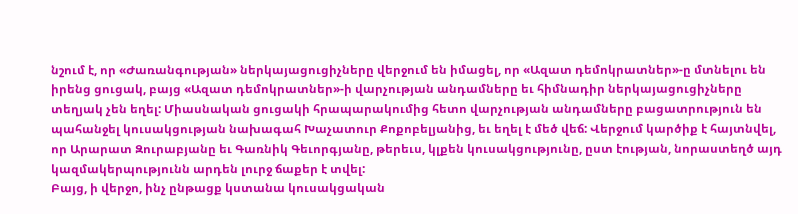նշում է, որ «Ժառանգության» ներկայացուցիչները վերջում են իմացել, որ «Ազատ դեմոկրատներ»-ը մտնելու են իրենց ցուցակ, բայց «Ազատ դեմոկրատներ»-ի վարչության անդամները եւ հիմնադիր ներկայացուցիչները տեղյակ չեն եղել: Միասնական ցուցակի հրապարակումից հետո վարչության անդամները բացատրություն են պահանջել կուսակցության նախագահ Խաչատուր Քոքոբելյանից, եւ եղել է մեծ վեճ: Վերջում կարծիք է հայտնվել, որ Արարատ Զուրաբյանը եւ Գառնիկ Գեւորգյանը, թերեւս, կլքեն կուսակցությունը, ըստ էության, նորաստեղծ այդ կազմակերպությունն արդեն լուրջ ճաքեր է տվել:
Բայց, ի վերջո, ինչ ընթացք կստանա կուսակցական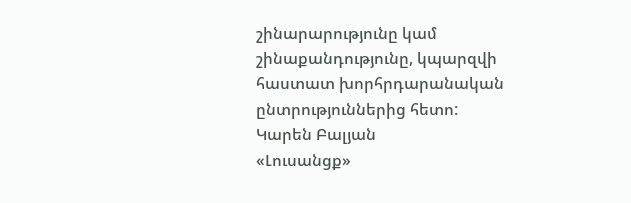շինարարությունը կամ շինաքանդությունը, կպարզվի հաստատ խորհրդարանական ընտրություններից հետո:
Կարեն Բալյան
«Լուսանցք»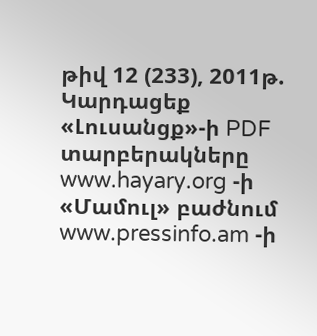թիվ 12 (233), 2011թ.
Կարդացեք «Լուսանցք»-ի PDF տարբերակները www.hayary.org -ի «Մամուլ» բաժնում www.pressinfo.am -ի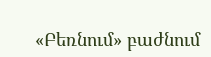«Բեռնում» բաժնում